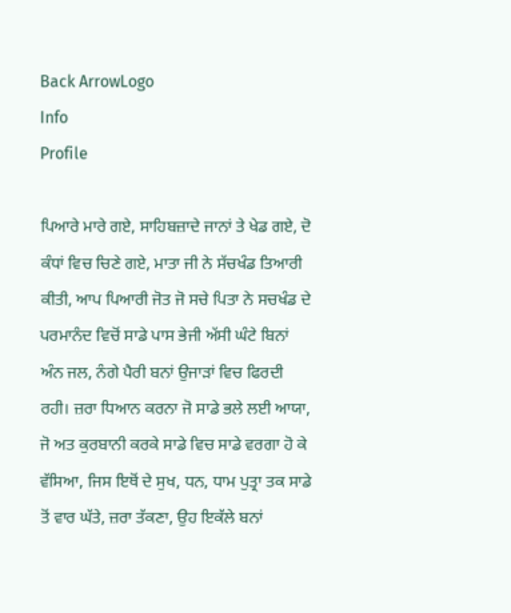Back ArrowLogo
Info
Profile

ਪਿਆਰੇ ਮਾਰੇ ਗਏ, ਸਾਹਿਬਜ਼ਾਦੇ ਜਾਨਾਂ ਤੇ ਖੇਡ ਗਏ, ਦੋ ਕੰਧਾਂ ਵਿਚ ਚਿਣੇ ਗਏ, ਮਾਤਾ ਜੀ ਨੇ ਸੱਚਖੰਡ ਤਿਆਰੀ ਕੀਤੀ, ਆਪ ਪਿਆਰੀ ਜੋਤ ਜੋ ਸਚੇ ਪਿਤਾ ਨੇ ਸਚਖੰਡ ਦੇ ਪਰਮਾਨੰਦ ਵਿਚੋਂ ਸਾਡੇ ਪਾਸ ਭੇਜੀ ਅੱਸੀ ਘੰਟੇ ਬਿਨਾਂ ਅੰਨ ਜਲ, ਨੰਗੇ ਪੈਰੀ ਬਨਾਂ ਉਜਾੜਾਂ ਵਿਚ ਫਿਰਦੀ ਰਹੀ। ਜ਼ਰਾ ਧਿਆਨ ਕਰਨਾ ਜੋ ਸਾਡੇ ਭਲੇ ਲਈ ਆਯਾ, ਜੋ ਅਤ ਕੁਰਬਾਨੀ ਕਰਕੇ ਸਾਡੇ ਵਿਚ ਸਾਡੇ ਵਰਗਾ ਹੋ ਕੇ ਵੱਸਿਆ, ਜਿਸ ਇਥੋਂ ਦੇ ਸੁਖ, ਧਨ, ਧਾਮ ਪੁਤ੍ਰਾ ਤਕ ਸਾਡੇ ਤੋਂ ਵਾਰ ਘੱਤੇ, ਜ਼ਰਾ ਤੱਕਣਾ, ਉਹ ਇਕੱਲੇ ਬਨਾਂ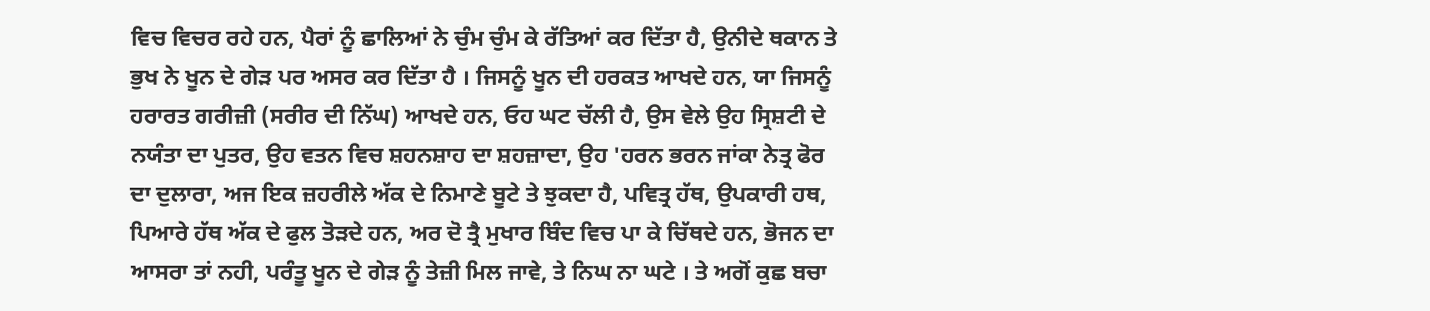ਵਿਚ ਵਿਚਰ ਰਹੇ ਹਨ, ਪੈਰਾਂ ਨੂੰ ਛਾਲਿਆਂ ਨੇ ਚੁੰਮ ਚੁੰਮ ਕੇ ਰੱਤਿਆਂ ਕਰ ਦਿੱਤਾ ਹੈ, ਉਨੀਦੇ ਥਕਾਨ ਤੇ ਭੁਖ ਨੇ ਖੂਨ ਦੇ ਗੇੜ ਪਰ ਅਸਰ ਕਰ ਦਿੱਤਾ ਹੈ । ਜਿਸਨੂੰ ਖੂਨ ਦੀ ਹਰਕਤ ਆਖਦੇ ਹਨ, ਯਾ ਜਿਸਨੂੰ ਹਰਾਰਤ ਗਰੀਜ਼ੀ (ਸਰੀਰ ਦੀ ਨਿੱਘ) ਆਖਦੇ ਹਨ, ਓਹ ਘਟ ਚੱਲੀ ਹੈ, ਉਸ ਵੇਲੇ ਉਹ ਸ੍ਰਿਸ਼ਟੀ ਦੇ ਨਯੰਤਾ ਦਾ ਪੁਤਰ, ਉਹ ਵਤਨ ਵਿਚ ਸ਼ਹਨਸ਼ਾਹ ਦਾ ਸ਼ਹਜ਼ਾਦਾ, ਉਹ 'ਹਰਨ ਭਰਨ ਜਾਂਕਾ ਨੇਤ੍ਰ ਫੋਰ ਦਾ ਦੁਲਾਰਾ, ਅਜ ਇਕ ਜ਼ਹਰੀਲੇ ਅੱਕ ਦੇ ਨਿਮਾਣੇ ਬੂਟੇ ਤੇ ਝੁਕਦਾ ਹੈ, ਪਵਿਤ੍ਰ ਹੱਥ, ਉਪਕਾਰੀ ਹਥ, ਪਿਆਰੇ ਹੱਥ ਅੱਕ ਦੇ ਫੁਲ ਤੋੜਦੇ ਹਨ, ਅਰ ਦੋ ਤ੍ਰੈ ਮੁਖਾਰ ਬਿੰਦ ਵਿਚ ਪਾ ਕੇ ਚਿੱਥਦੇ ਹਨ, ਭੋਜਨ ਦਾ ਆਸਰਾ ਤਾਂ ਨਹੀ, ਪਰੰਤੂ ਖੂਨ ਦੇ ਗੇੜ ਨੂੰ ਤੇਜ਼ੀ ਮਿਲ ਜਾਵੇ, ਤੇ ਨਿਘ ਨਾ ਘਟੇ । ਤੇ ਅਗੋਂ ਕੁਛ ਬਚਾ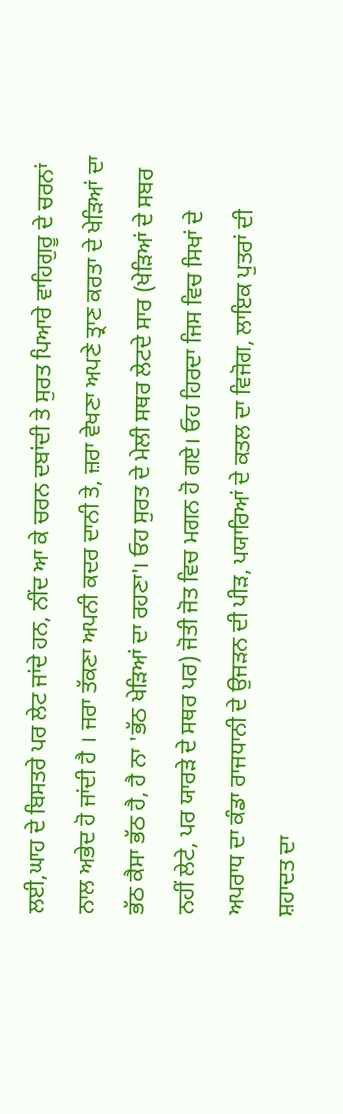ਲਈ,ਘਾਹ ਦੇ ਬਿਸਤਰੇ ਪਰ ਲੇਟ ਜਾਂਦੇ ਹਨ, ਨੀਂਦ ਆ ਕੇ ਚਰਨ ਦਬਾਂਦੀ ਤੇ ਸੁਰਤ ਪਿਆਰੇ ਵਾਹਿਗੁਰੂ ਦੇ ਚਰਨਾਂ ਨਾਲ ਅਭੇਦ ਹੋ ਜਾਂਦੀ ਹੈ । ਜਰਾ ਤੱਕਣਾ ਅਪਨੀ ਕਦਰ ਦਾਨੀ ਤੇ, ਜ਼ਰਾ ਵੇਖਣਾ ਅਪਣੇ ਤ੍ਰਾਣ ਕਰਤਾ ਦੇ ਖੇੜਿਆਂ ਦਾ ਭੱਠ ਕੈਸਾ ਭੱਠ ਹੈ, ਹੈ ਨਾ 'ਭੱਠ ਖੇੜਿਆਂ ਦਾ ਰਹਣਾ'। ਓਹ ਸੁਰਤ ਦੇ ਮੇਲੀ ਸਥਰ ਲੇਟਦੇ ਸਾਰ (ਖੇੜਿਆਂ ਦੇ ਸਬਰ ਨਹੀਂ ਲੇਟੇ, ਪਰ ਯਾਰੜੇ ਦੇ ਸਥਰ ਪਰ) ਜੋਤੀ ਜੋਤ ਵਿਚ ਮਗਨ ਹੋ ਗਏ। ਓਹ ਹਿਰਦਾ ਜਿਸ ਵਿਚ ਸਿਖਾਂ ਦੇ ਅਪਰਾਧ ਦਾ ਕੰਡਾ ਰਾਜਧਾਨੀ ਦੇ ਉਜੜਨ ਦੀ ਪੀੜ, ਪਯਾਰਿਆਂ ਦੇ ਕਤਲ ਦਾ ਵਿਜੋਗ, ਲਾਇਕ ਪੁਤਰਾਂ ਦੀ ਸ਼ਹਾਦਤ ਦਾ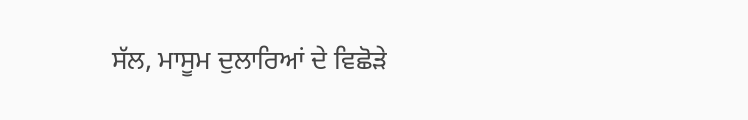ਸੱਲ, ਮਾਸੂਮ ਦੁਲਾਰਿਆਂ ਦੇ ਵਿਛੋੜੇ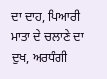ਦਾ ਦਾਹ, ਪਿਆਰੀ ਮਾਤਾ ਦੇ ਚਲਾਣੇ ਦਾ ਦੁਖ, ਅਰਧੰਗੀ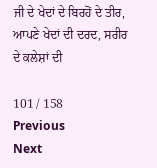ਜੀ ਦੇ ਖੇਦਾਂ ਦੇ ਬਿਰਹੋਂ ਦੇ ਤੀਰ, ਆਪਣੇ ਖੇਦਾਂ ਦੀ ਦਰਦ, ਸਰੀਰ ਦੇ ਕਲੇਸ਼ਾਂ ਦੀ

101 / 158
Previous
Next